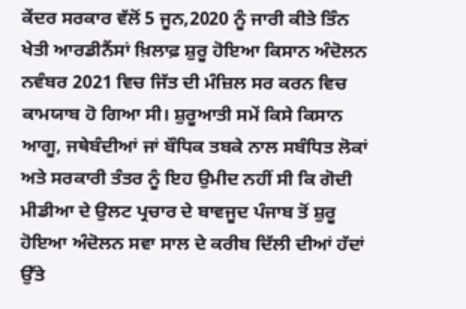ਕੇਂਦਰ ਸਰਕਾਰ ਵੱਲੋਂ 5 ਜੂਨ,2020 ਨੂੰ ਜਾਰੀ ਕੀਤੇ ਤਿੰਨ ਖੇਤੀ ਆਰਡੀਨੈਂਸਾਂ ਖ਼ਿਲਾਫ਼ ਸ਼ੁਰੂ ਹੋਇਆ ਕਿਸਾਨ ਅੰਦੋਲਨ ਨਵੰਬਰ 2021 ਵਿਚ ਜਿੱਤ ਦੀ ਮੰਜ਼ਿਲ ਸਰ ਕਰਨ ਵਿਚ ਕਾਮਯਾਬ ਹੋ ਗਿਆ ਸੀ। ਸ਼ੁਰੂਆਤੀ ਸਮੇਂ ਕਿਸੇ ਕਿਸਾਨ ਆਗੂ, ਜਥੇਬੰਦੀਆਂ ਜਾਂ ਬੌਧਿਕ ਤਬਕੇ ਨਾਲ ਸਬੰਧਿਤ ਲੋਕਾਂ ਅਤੇ ਸਰਕਾਰੀ ਤੰਤਰ ਨੂੰ ਇਹ ਉਮੀਦ ਨਹੀਂ ਸੀ ਕਿ ਗੋਦੀ ਮੀਡੀਆ ਦੇ ਉਲਟ ਪ੍ਰਚਾਰ ਦੇ ਬਾਵਜੂਦ ਪੰਜਾਬ ਤੋਂ ਸ਼ੁਰੂ ਹੋਇਆ ਅੰਦੋਲਨ ਸਵਾ ਸਾਲ ਦੇ ਕਰੀਬ ਦਿੱਲੀ ਦੀਆਂ ਹੱਦਾਂ ਉੱਤੇ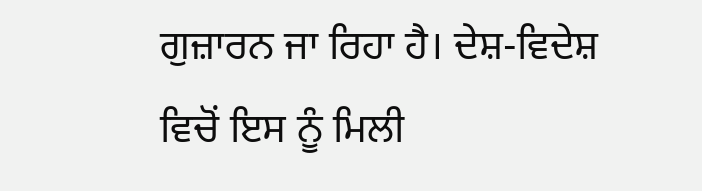ਗੁਜ਼ਾਰਨ ਜਾ ਰਿਹਾ ਹੈ। ਦੇਸ਼-ਵਿਦੇਸ਼ ਵਿਚੋਂ ਇਸ ਨੂੰ ਮਿਲੀ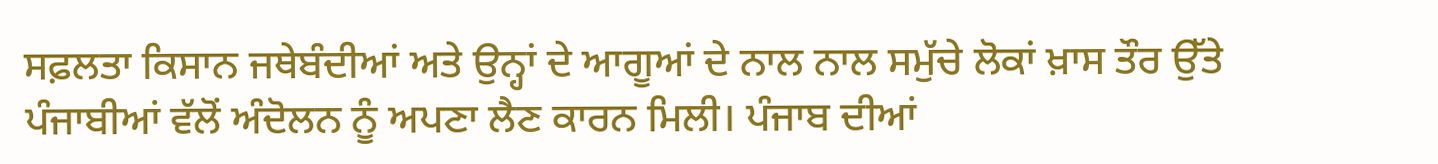ਸਫ਼ਲਤਾ ਕਿਸਾਨ ਜਥੇਬੰਦੀਆਂ ਅਤੇ ਉਨ੍ਹਾਂ ਦੇ ਆਗੂਆਂ ਦੇ ਨਾਲ ਨਾਲ ਸਮੁੱਚੇ ਲੋਕਾਂ ਖ਼ਾਸ ਤੌਰ ਉੱਤੇ ਪੰਜਾਬੀਆਂ ਵੱਲੋਂ ਅੰਦੋਲਨ ਨੂੰ ਅਪਣਾ ਲੈਣ ਕਾਰਨ ਮਿਲੀ। ਪੰਜਾਬ ਦੀਆਂ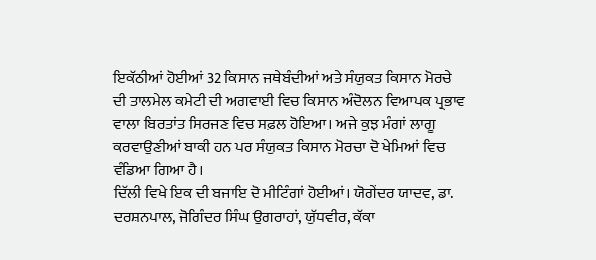ਇਕੱਠੀਆਂ ਹੋਈਆਂ 32 ਕਿਸਾਨ ਜਥੇਬੰਦੀਆਂ ਅਤੇ ਸੰਯੁਕਤ ਕਿਸਾਨ ਮੋਰਚੇ ਦੀ ਤਾਲਮੇਲ ਕਮੇਟੀ ਦੀ ਅਗਵਾਈ ਵਿਚ ਕਿਸਾਨ ਅੰਦੋਲਨ ਵਿਆਪਕ ਪ੍ਰਭਾਵ ਵਾਲਾ ਬਿਰਤਾਂਤ ਸਿਰਜਣ ਵਿਚ ਸਫ਼ਲ ਹੋਇਆ। ਅਜੇ ਕੁਝ ਮੰਗਾਂ ਲਾਗੂ ਕਰਵਾਉਣੀਆਂ ਬਾਕੀ ਹਨ ਪਰ ਸੰਯੁਕਤ ਕਿਸਾਨ ਮੋਰਚਾ ਦੋ ਖੇਮਿਆਂ ਵਿਚ ਵੰਡਿਆ ਗਿਆ ਹੈ।
ਦਿੱਲੀ ਵਿਖੇ ਇਕ ਦੀ ਬਜਾਇ ਦੋ ਮੀਟਿੰਗਾਂ ਹੋਈਆਂ। ਯੋਗੇਂਦਰ ਯਾਦਵ, ਡਾ. ਦਰਸ਼ਨਪਾਲ, ਜੋਗਿੰਦਰ ਸਿੰਘ ਉਗਰਾਹਾਂ, ਯੁੱਧਵੀਰ, ਕੱਕਾ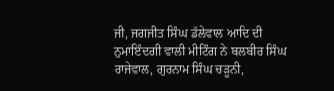ਜੀ, ਜਗਜੀਤ ਸਿੰਘ ਡੱਲੇਵਾਲ ਆਦਿ ਦੀ ਨੁਮਾਇੰਦਗੀ ਵਾਲੀ ਮੀਟਿੰਗ ਨੇ ਬਲਬੀਰ ਸਿੰਘ ਰਾਜੇਵਾਲ, ਗੁਰਨਾਮ ਸਿੰਘ ਚੜੂਨੀ,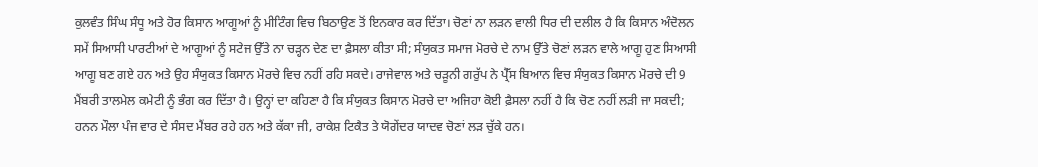ਕੁਲਵੰਤ ਸਿੰਘ ਸੰਧੂ ਅਤੇ ਹੋਰ ਕਿਸਾਨ ਆਗੂਆਂ ਨੂੰ ਮੀਟਿੰਗ ਵਿਚ ਬਿਠਾਉਣ ਤੋਂ ਇਨਕਾਰ ਕਰ ਦਿੱਤਾ। ਚੋਣਾਂ ਨਾ ਲੜਨ ਵਾਲੀ ਧਿਰ ਦੀ ਦਲੀਲ ਹੈ ਕਿ ਕਿਸਾਨ ਅੰਦੋਲਨ ਸਮੇਂ ਸਿਆਸੀ ਪਾਰਟੀਆਂ ਦੇ ਆਗੂਆਂ ਨੂੰ ਸਟੇਜ ਉੱਤੇ ਨਾ ਚੜ੍ਹਨ ਦੇਣ ਦਾ ਫ਼ੈਸਲਾ ਕੀਤਾ ਸੀ; ਸੰਯੁਕਤ ਸਮਾਜ ਮੋਰਚੇ ਦੇ ਨਾਮ ਉੱਤੇ ਚੋਣਾਂ ਲੜਨ ਵਾਲੇ ਆਗੂ ਹੁਣ ਸਿਆਸੀ ਆਗੂ ਬਣ ਗਏ ਹਨ ਅਤੇ ਉਹ ਸੰਯੁਕਤ ਕਿਸਾਨ ਮੋਰਚੇ ਵਿਚ ਨਹੀਂ ਰਹਿ ਸਕਦੇ। ਰਾਜੇਵਾਲ ਅਤੇ ਚੜੂਨੀ ਗਰੁੱਪ ਨੇ ਪ੍ਰੈੱਸ ਬਿਆਨ ਵਿਚ ਸੰਯੁਕਤ ਕਿਸਾਨ ਮੋਰਚੇ ਦੀ 9 ਮੈਂਬਰੀ ਤਾਲਮੇਲ ਕਮੇਟੀ ਨੂੰ ਭੰਗ ਕਰ ਦਿੱਤਾ ਹੈ। ਉਨ੍ਹਾਂ ਦਾ ਕਹਿਣਾ ਹੈ ਕਿ ਸੰਯੁਕਤ ਕਿਸਾਨ ਮੋਰਚੇ ਦਾ ਅਜਿਹਾ ਕੋਈ ਫ਼ੈਸਲਾ ਨਹੀਂ ਹੈ ਕਿ ਚੋਣ ਨਹੀਂ ਲੜੀ ਜਾ ਸਕਦੀ; ਹਨਨ ਮੌਲਾ ਪੰਜ ਵਾਰ ਦੇ ਸੰਸਦ ਮੈਂਬਰ ਰਹੇ ਹਨ ਅਤੇ ਕੱਕਾ ਜੀ, ਰਾਕੇਸ਼ ਟਿਕੈਤ ਤੇ ਯੋਗੇਂਦਰ ਯਾਦਵ ਚੋਣਾਂ ਲੜ ਚੁੱਕੇ ਹਨ।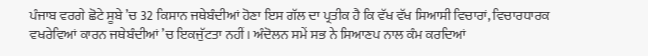ਪੰਜਾਬ ਵਰਗੇ ਛੋਟੇ ਸੂਬੇ ’ਚ 32 ਕਿਸਾਨ ਜਥੇਬੰਦੀਆਂ ਹੋਣਾ ਇਸ ਗੱਲ ਦਾ ਪ੍ਰਤੀਕ ਹੈ ਕਿ ਵੱਖ ਵੱਖ ਸਿਆਸੀ ਵਿਚਾਰਾਂ, ਵਿਚਾਰਧਾਰਕ ਵਖਰੇਵਿਆਂ ਕਾਰਨ ਜਥੇਬੰਦੀਆਂ ’ਚ ਇਕਜੁੱਟਤਾ ਨਹੀਂ। ਅੰਦੋਲਨ ਸਮੇਂ ਸਭ ਨੇ ਸਿਆਣਪ ਨਾਲ ਕੰਮ ਕਰਦਿਆਂ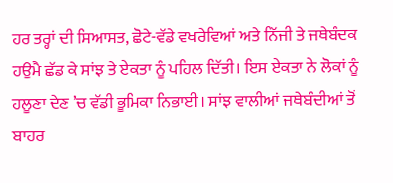ਹਰ ਤਰ੍ਹਾਂ ਦੀ ਸਿਆਸਤ, ਛੋਟੇ-ਵੱਡੇ ਵਖਰੇਵਿਆਂ ਅਤੇ ਨਿੱਜੀ ਤੇ ਜਥੇਬੰਦਕ ਹਉਮੈ ਛੱਡ ਕੇ ਸਾਂਝ ਤੇ ਏਕਤਾ ਨੂੰ ਪਹਿਲ ਦਿੱਤੀ। ਇਸ ਏਕਤਾ ਨੇ ਲੋਕਾਂ ਨੂੰ ਹਲੂਣਾ ਦੇਣ ’ਚ ਵੱਡੀ ਭੂਮਿਕਾ ਨਿਭਾਈ। ਸਾਂਝ ਵਾਲੀਆਂ ਜਥੇਬੰਦੀਆਂ ਤੋਂ ਬਾਹਰ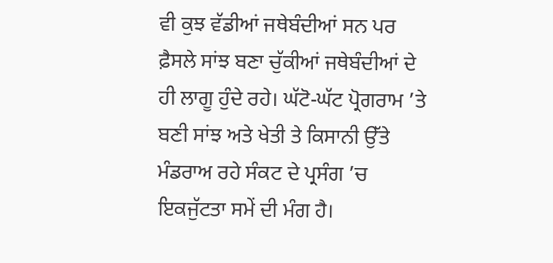ਵੀ ਕੁਝ ਵੱਡੀਆਂ ਜਥੇਬੰਦੀਆਂ ਸਨ ਪਰ ਫ਼ੈਸਲੇ ਸਾਂਝ ਬਣਾ ਚੁੱਕੀਆਂ ਜਥੇਬੰਦੀਆਂ ਦੇ ਹੀ ਲਾਗੂ ਹੁੰਦੇ ਰਹੇ। ਘੱਟੋ-ਘੱਟ ਪ੍ਰੋਗਰਾਮ ’ਤੇ ਬਣੀ ਸਾਂਝ ਅਤੇ ਖੇਤੀ ਤੇ ਕਿਸਾਨੀ ਉੱਤੇ ਮੰਡਰਾਅ ਰਹੇ ਸੰਕਟ ਦੇ ਪ੍ਰਸੰਗ ’ਚ ਇਕਜੁੱਟਤਾ ਸਮੇਂ ਦੀ ਮੰਗ ਹੈ।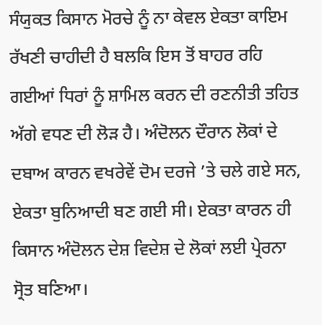ਸੰਯੁਕਤ ਕਿਸਾਨ ਮੋਰਚੇ ਨੂੰ ਨਾ ਕੇਵਲ ਏਕਤਾ ਕਾਇਮ ਰੱਖਣੀ ਚਾਹੀਦੀ ਹੈ ਬਲਕਿ ਇਸ ਤੋਂ ਬਾਹਰ ਰਹਿ ਗਈਆਂ ਧਿਰਾਂ ਨੂੰ ਸ਼ਾਮਿਲ ਕਰਨ ਦੀ ਰਣਨੀਤੀ ਤਹਿਤ ਅੱਗੇ ਵਧਣ ਦੀ ਲੋੜ ਹੈ। ਅੰਦੋਲਨ ਦੌਰਾਨ ਲੋਕਾਂ ਦੇ ਦਬਾਅ ਕਾਰਨ ਵਖਰੇਵੇਂ ਦੋਮ ਦਰਜੇ ’ਤੇ ਚਲੇ ਗਏ ਸਨ, ਏਕਤਾ ਬੁਨਿਆਦੀ ਬਣ ਗਈ ਸੀ। ਏਕਤਾ ਕਾਰਨ ਹੀ ਕਿਸਾਨ ਅੰਦੋਲਨ ਦੇਸ਼ ਵਿਦੇਸ਼ ਦੇ ਲੋਕਾਂ ਲਈ ਪ੍ਰੇਰਨਾ ਸ੍ਰੋਤ ਬਣਿਆ।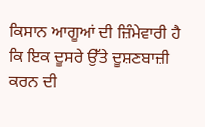ਕਿਸਾਨ ਆਗੂਆਂ ਦੀ ਜ਼ਿੰਮੇਵਾਰੀ ਹੈ ਕਿ ਇਕ ਦੂਸਰੇ ਉੱਤੇ ਦੂਸ਼ਣਬਾਜ਼ੀ ਕਰਨ ਦੀ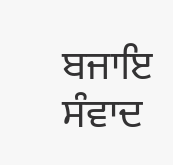ਬਜਾਇ ਸੰਵਾਦ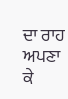ਦਾ ਰਾਹ ਅਪਣਾ ਕੇ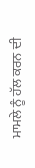ਮਾਮਲੇ ਨੂੰ ਹੱਲ ਕਰਨ ਦੀ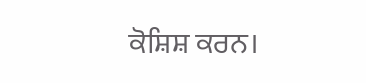ਕੋਸ਼ਿਸ਼ ਕਰਨ।